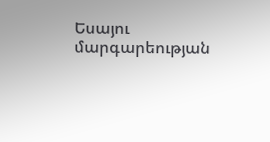Եսայու մարգարեության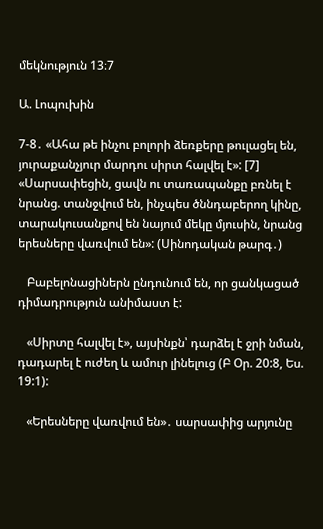մեկնություն 13։7

Ա. Լոպուխին

7-8․ «Ահա թե ինչու բոլորի ձեռքերը թուլացել են, յուրաքանչյուր մարդու սիրտ հալվել է»: [7] «Սարսափեցին, ցավն ու տառապանքը բռնել է նրանց. տանջվում են, ինչպես ծննդաբերող կինը, տարակուսանքով են նայում մեկը մյուսին, նրանց երեսները վառվում են»: (Սինոդական թարգ․)

   Բաբելոնացիներն ընդունում են, որ ցանկացած դիմադրություն անիմաստ է:

   «Սիրտը հալվել է», այսինքն՝ դարձել է ջրի նման, դադարել է ուժեղ և ամուր լինելուց (Բ Օր. 20:8, Ես. 19:1):

   «Երեսները վառվում են»․ սարսափից արյունը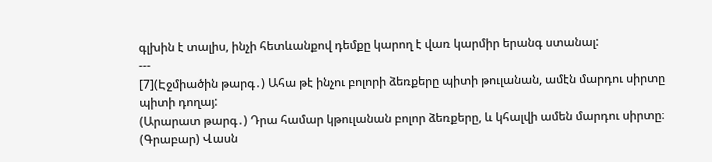գլխին է տալիս, ինչի հետևանքով դեմքը կարող է վառ կարմիր երանգ ստանալ:
---
[7](Էջմիածին թարգ․) Ահա թէ ինչու բոլորի ձեռքերը պիտի թուլանան, ամէն մարդու սիրտը պիտի դողայ:
(Արարատ թարգ․) Դրա համար կթուլանան բոլոր ձեռքերը, և կհալվի ամեն մարդու սիրտը։
(Գրաբար) Վասն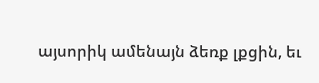այսորիկ ամենայն ձեռք լքցին, եւ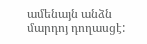ամենայն անձն մարդոյ դողասցէ: